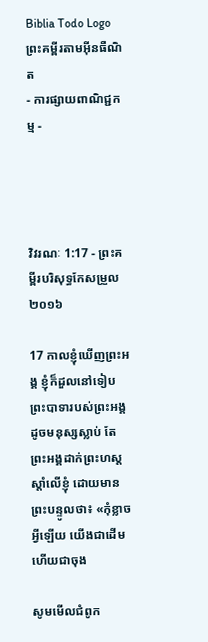Biblia Todo Logo
ព្រះគម្ពីរតាមអ៊ីនធឺណិត
- ការផ្សាយពាណិជ្ជកម្ម -




វិវរណៈ 1:17 - ព្រះគម្ពីរបរិសុទ្ធកែសម្រួល ២០១៦

17 កាលខ្ញុំឃើញព្រះ‌អង្គ ខ្ញុំក៏ដួលនៅទៀបព្រះ‌បាទារបស់ព្រះ‌អង្គដូចមនុស្សស្លាប់ តែព្រះ‌អង្គដាក់ព្រះ‌ហស្តស្តាំលើខ្ញុំ ដោយមានព្រះ‌បន្ទូលថា៖ «កុំខ្លាចអ្វីឡើយ យើងជាដើម ហើយជាចុង

សូមមើលជំពូក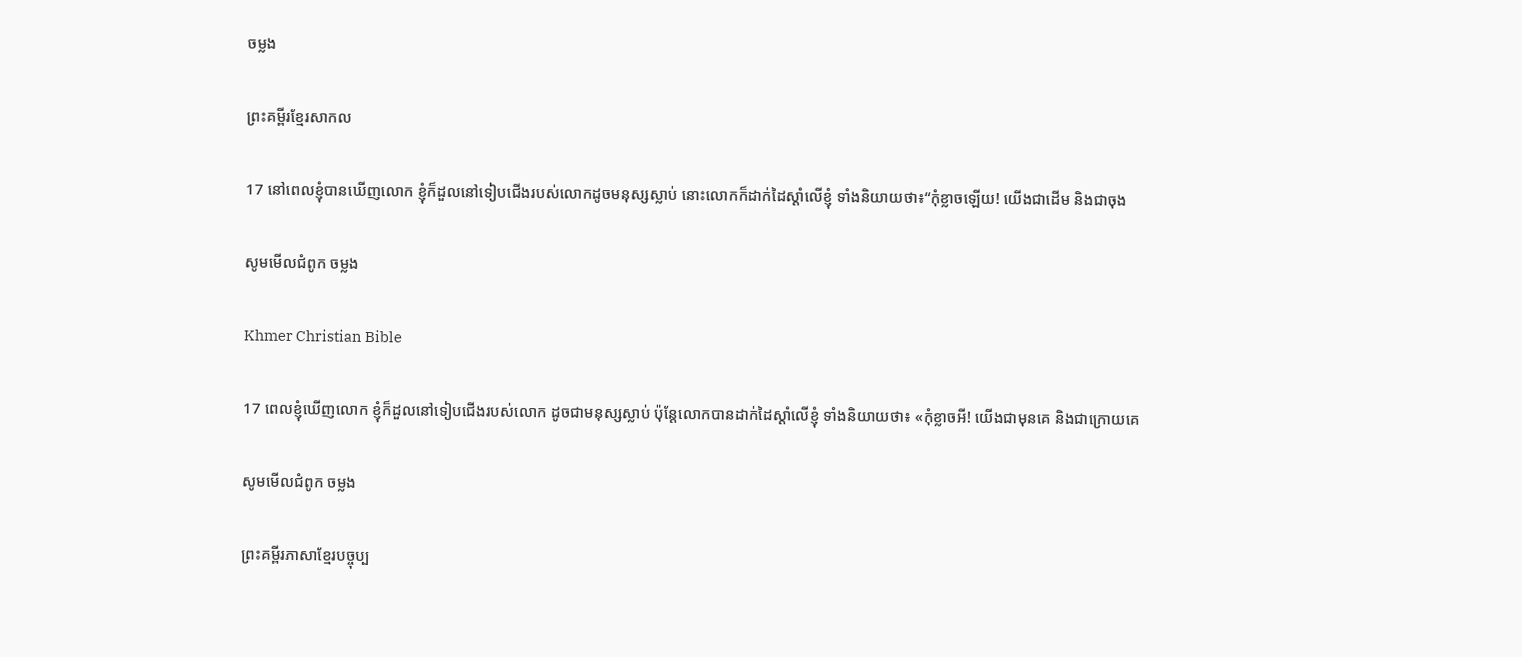ចម្លង

ព្រះគម្ពីរខ្មែរសាកល

17 នៅពេលខ្ញុំបានឃើញលោក ខ្ញុំក៏ដួលនៅទៀបជើងរបស់លោកដូចមនុស្សស្លាប់ នោះលោកក៏ដាក់ដៃស្ដាំលើខ្ញុំ ទាំងនិយាយថា៖“កុំខ្លាចឡើយ! យើងជាដើម និងជាចុង

សូមមើលជំពូក ចម្លង

Khmer Christian Bible

17 ពេលខ្ញុំឃើញលោក ខ្ញុំក៏ដួលនៅទៀបជើងរបស់លោក ដូចជាមនុស្សស្លាប់ ប៉ុន្ដែលោកបានដាក់ដៃស្ដាំលើខ្ញុំ ទាំងនិយាយថា៖ «កុំខ្លាចអី! យើងជាមុនគេ និងជាក្រោយគេ

សូមមើលជំពូក ចម្លង

ព្រះគម្ពីរភាសាខ្មែរបច្ចុប្ប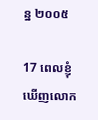ន្ន ២០០៥

17 ពេលខ្ញុំឃើញលោក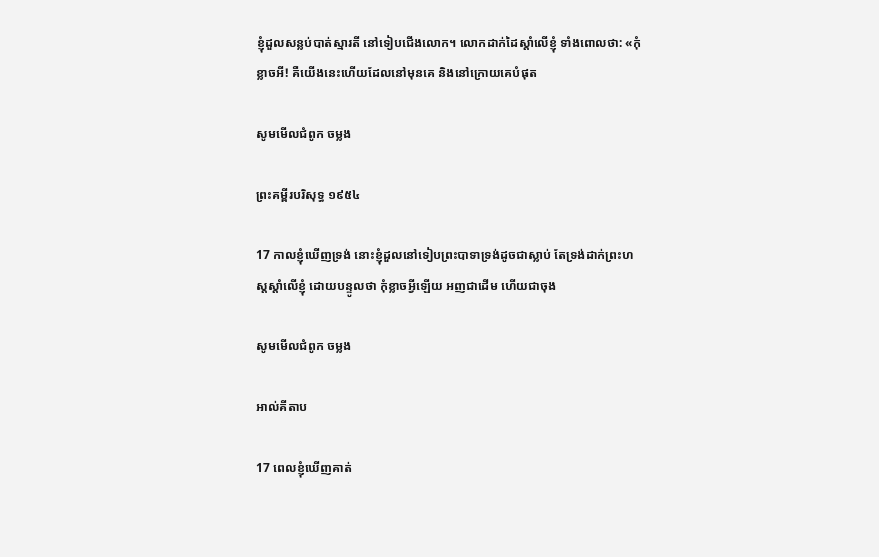ខ្ញុំដួលសន្លប់បាត់ស្មារតី នៅទៀបជើងលោក។ លោកដាក់ដៃស្ដាំលើខ្ញុំ ទាំងពោលថា: «កុំខ្លាចអី! គឺយើងនេះហើយដែលនៅមុនគេ និងនៅក្រោយគេបំផុត

សូមមើលជំពូក ចម្លង

ព្រះគម្ពីរបរិសុទ្ធ ១៩៥៤

17 កាលខ្ញុំឃើញទ្រង់ នោះខ្ញុំដួលនៅទៀបព្រះ‌បាទាទ្រង់ដូចជាស្លាប់ តែទ្រង់ដាក់ព្រះ‌ហស្តស្តាំលើខ្ញុំ ដោយបន្ទូលថា កុំខ្លាចអ្វីឡើយ អញជាដើម ហើយជាចុង

សូមមើលជំពូក ចម្លង

អាល់គីតាប

17 ពេលខ្ញុំឃើញគាត់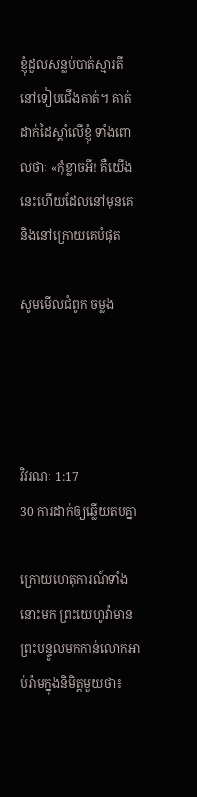ខ្ញុំដួលសន្លប់បាត់ស្មារតី នៅទៀបជើងគាត់។ គាត់ដាក់ដៃស្ដាំលើខ្ញុំ ទាំងពោលថាៈ «កុំខ្លាចអី! គឺយើងនេះហើយដែលនៅមុនគេ និងនៅក្រោយគេបំផុត

សូមមើលជំពូក ចម្លង




វិវរណៈ 1:17
30 ការដាក់ឲ្យឆ្លើយតបគ្នា

ក្រោយហេតុ‌ការណ៍ទាំងនោះមក ព្រះ‌យេហូវ៉ាមានព្រះ‌បន្ទូលមកកាន់លោកអាប់‌រ៉ាមក្នុងនិមិត្តមួយថា៖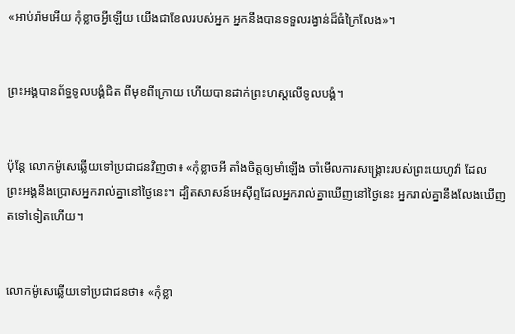«អាប់‌រ៉ាមអើយ កុំខ្លាចអ្វីឡើយ យើងជាខែលរបស់អ្នក អ្នកនឹងបានទទួលរង្វាន់ដ៏ធំក្រៃ‌លែង»។


ព្រះ‌អង្គបានព័ទ្ធទូល‌បង្គំជិត ពីមុខពីក្រោយ ហើយបានដាក់ព្រះ‌ហស្តលើទូល‌បង្គំ។


ប៉ុន្ដែ លោកម៉ូសេឆ្លើយទៅប្រជា‌ជនវិញថា៖ «កុំខ្លាចអី តាំងចិត្តឲ្យមាំឡើង ចាំមើលការសង្គ្រោះរបស់ព្រះ‌យេហូវ៉ា ដែលព្រះ‌អង្គនឹងប្រោសអ្នករាល់គ្នានៅថ្ងៃនេះ។ ដ្បិតសាសន៍អេស៊ីព្ទដែលអ្នករាល់គ្នាឃើញនៅថ្ងៃនេះ អ្នករាល់គ្នានឹងលែងឃើញតទៅទៀតហើយ។


លោកម៉ូសេឆ្លើយទៅប្រជា‌ជនថា៖ «កុំខ្លា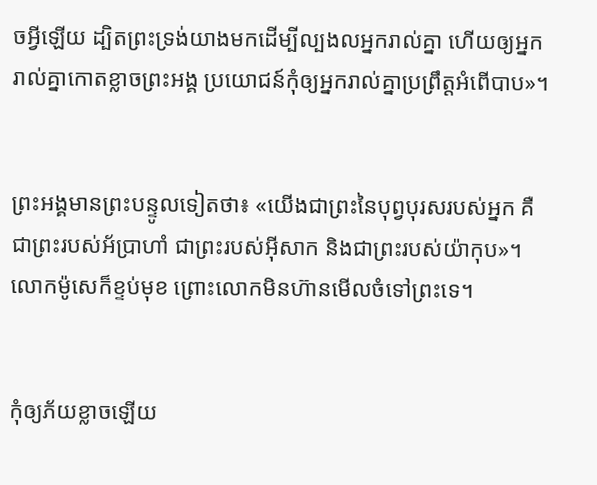ចអ្វីឡើយ ដ្បិតព្រះ‌ទ្រង់យាងមកដើម្បីល្បងលអ្នករាល់គ្នា ហើយឲ្យអ្នករាល់គ្នាកោតខ្លាចព្រះ‌អង្គ ប្រយោជន៍កុំឲ្យអ្នករាល់គ្នាប្រព្រឹត្តអំពើបាប»។


ព្រះ‌អង្គមានព្រះ‌បន្ទូលទៀតថា៖ «យើងជាព្រះនៃបុព្វ‌បុរសរបស់អ្នក គឺជាព្រះរបស់អ័ប្រា‌ហាំ ជាព្រះរបស់អ៊ីសាក និងជាព្រះរបស់យ៉ាកុប»។ លោកម៉ូសេក៏ខ្ទប់មុខ ព្រោះលោកមិនហ៊ានមើលចំទៅព្រះទេ។


កុំឲ្យភ័យខ្លាចឡើយ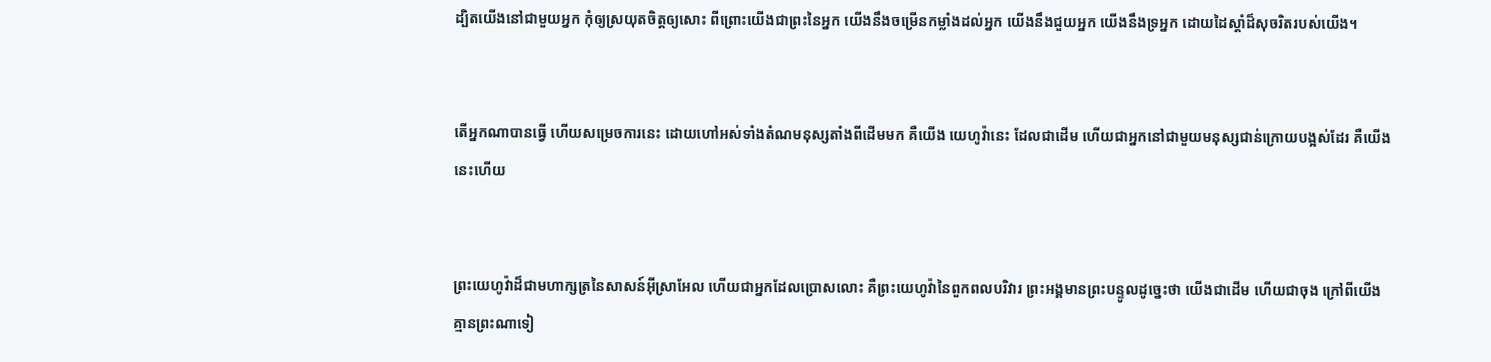ដ្បិតយើងនៅជា‌មួយអ្នក កុំឲ្យស្រយុតចិត្តឲ្យសោះ ពីព្រោះយើងជាព្រះនៃអ្នក យើងនឹងចម្រើនកម្លាំងដល់អ្នក យើងនឹងជួយអ្នក យើងនឹងទ្រអ្នក ដោយដៃស្តាំដ៏សុចរិតរបស់យើង។


តើអ្នកណាបានធ្វើ ហើយសម្រេចការនេះ ដោយហៅអស់ទាំងតំណមនុស្សតាំងពីដើមមក គឺយើង យេហូវ៉ានេះ ដែលជាដើម ហើយជាអ្នកនៅជា‌មួយមនុស្សជាន់ក្រោយបង្អស់ដែរ គឺយើងនេះហើយ


ព្រះ‌យេហូវ៉ាដ៏ជាមហា‌ក្សត្រនៃសាសន៍អ៊ីស្រា‌អែល ហើយជាអ្នកដែលប្រោសលោះ គឺព្រះ‌យេហូវ៉ានៃពួកពល‌បរិវារ ព្រះ‌អង្គមានព្រះ‌បន្ទូលដូច្នេះថា យើងជាដើម ហើយជាចុង ក្រៅពីយើងគ្មានព្រះណាទៀ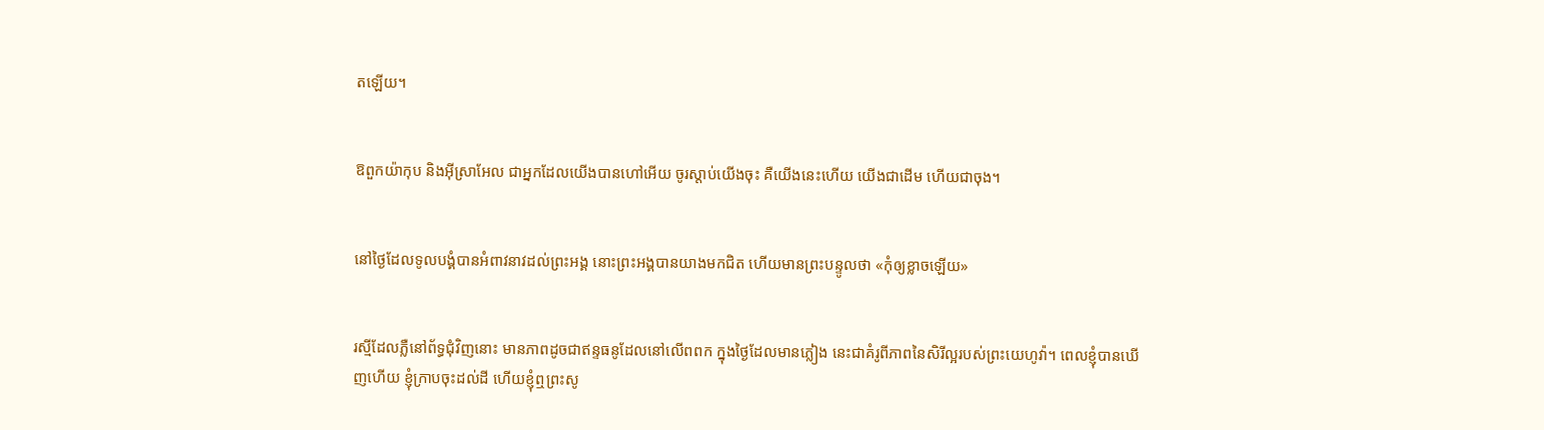តឡើយ។


ឱពួកយ៉ាកុប និងអ៊ីស្រា‌អែល ជាអ្នកដែលយើងបានហៅអើយ ចូរស្តាប់យើងចុះ គឺយើងនេះហើយ យើងជាដើម ហើយជាចុង។


នៅថ្ងៃដែលទូល‌បង្គំបានអំពាវ‌នាវដល់ព្រះ‌អង្គ នោះព្រះ‌អង្គបានយាងមកជិត ហើយមានព្រះ‌បន្ទូលថា «កុំឲ្យខ្លាចឡើយ»


រស្មីដែលភ្លឺនៅព័ទ្ធជុំ‌វិញនោះ មានភាពដូចជាឥន្ទធនូដែលនៅលើពពក ក្នុងថ្ងៃដែលមានភ្លៀង នេះជាគំរូពីភាពនៃសិរី‌ល្អរបស់ព្រះ‌យេហូវ៉ា។ ពេលខ្ញុំបានឃើញហើយ ខ្ញុំក្រាបចុះដល់ដី ហើយខ្ញុំឮព្រះ‌សូ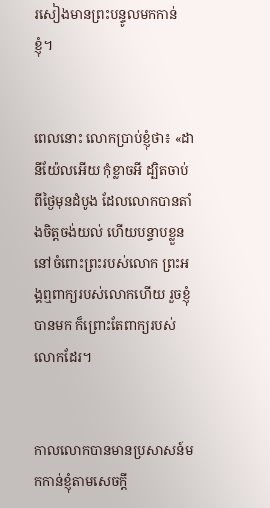រ‌សៀងមានព្រះ‌បន្ទូលមកកាន់ខ្ញុំ។


ពេលនោះ លោកប្រាប់ខ្ញុំថា៖ «ដានី‌យ៉ែលអើយ កុំខ្លាចអី ដ្បិតចាប់ពីថ្ងៃមុនដំបូង ដែលលោកបានតាំងចិត្តចង់យល់ ហើយបន្ទាបខ្លួននៅចំពោះព្រះរបស់លោក ព្រះ‌អង្គឮពាក្យរបស់លោកហើយ រួចខ្ញុំបានមក ក៏ព្រោះតែពាក្យរបស់លោកដែរ។


កាលលោកបានមានប្រសាសន៍មកកាន់ខ្ញុំតាមសេចក្ដី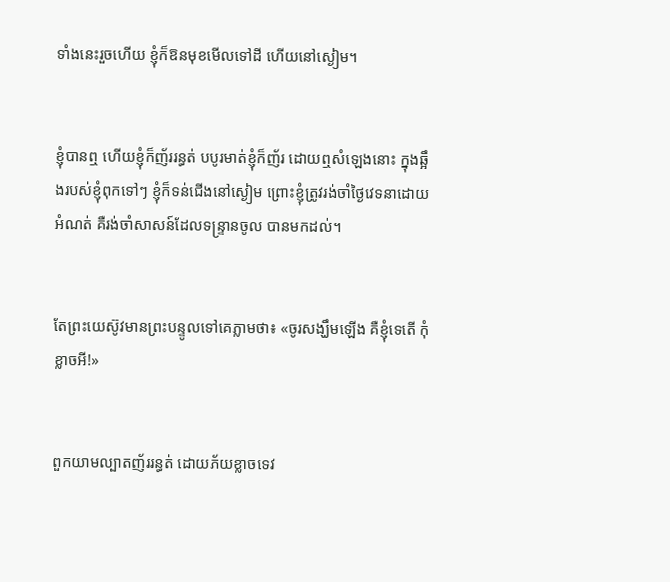ទាំងនេះរួចហើយ ខ្ញុំក៏ឱនមុខមើលទៅដី ហើយនៅស្ងៀម។


ខ្ញុំបានឮ ហើយខ្ញុំក៏ញ័ររន្ធត់ បបូរមាត់ខ្ញុំក៏ញ័រ ដោយឮសំឡេងនោះ ក្នុងឆ្អឹងរបស់ខ្ញុំពុកទៅៗ ខ្ញុំក៏ទន់ជើងនៅស្ងៀម ព្រោះខ្ញុំត្រូវរង់‌ចាំថ្ងៃវេទនាដោយអំណត់ គឺរង់‌ចាំសាសន៍ដែលទន្ទ្រានចូល បានមកដល់។


តែព្រះ‌យេស៊ូវមានព្រះ‌បន្ទូលទៅគេភ្លាមថា៖ «ចូរសង្ឃឹមឡើង គឺខ្ញុំទេតើ កុំខ្លាចអី!»


ពួកយាមល្បាតញ័ររន្ធត់ ដោយភ័យខ្លាចទេវ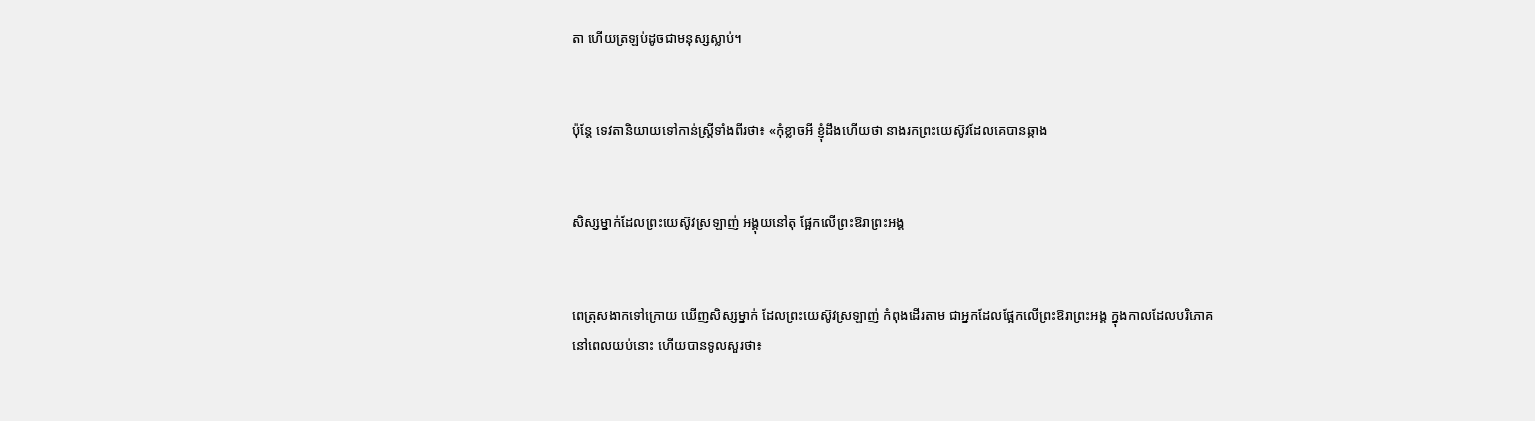តា ហើយត្រឡប់ដូចជាមនុស្សស្លាប់។


ប៉ុន្តែ ទេវតានិយាយទៅកាន់ស្ត្រីទាំងពីរថា៖ «កុំខ្លាចអី ខ្ញុំដឹងហើយថា នាងរកព្រះ‌យេស៊ូវដែលគេបានឆ្កាង


សិស្សម្នាក់ដែលព្រះ‌យេស៊ូវស្រឡាញ់ អង្គុយនៅតុ ផ្អែកលើព្រះ‌ឱរាព្រះ‌អង្គ


ពេត្រុសងាកទៅក្រោយ ឃើញសិស្សម្នាក់ ដែលព្រះ‌យេស៊ូវស្រឡាញ់ កំពុងដើរតាម ជាអ្នកដែលផ្អែកលើព្រះ‌ឱរាព្រះ‌អង្គ ក្នុងកាលដែលបរិ‌ភោគ នៅពេលយប់នោះ ហើយបានទូលសួរថា៖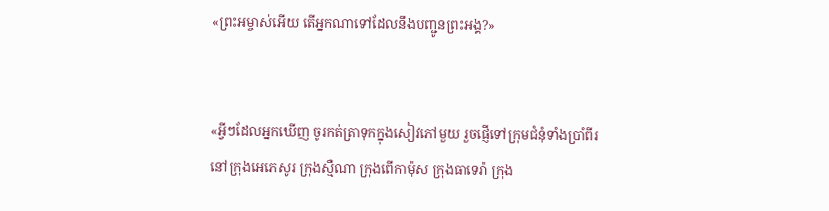«ព្រះ‌អម្ចាស់អើយ តើអ្នកណាទៅដែលនឹងបញ្ជូនព្រះ‌អង្គ?»


«អ្វីៗដែលអ្នកឃើញ ចូរកត់ត្រាទុកក្នុងសៀវភៅមួយ រួចផ្ញើទៅក្រុមជំនុំទាំងប្រាំពីរ នៅក្រុងអេភេ‌សូរ ក្រុងស្មឺណា ក្រុងពើ‌កា‌ម៉ុស ក្រុងធា‌ទេរ៉ា ក្រុង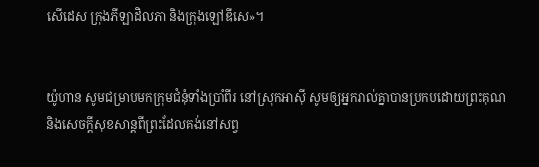សើ‌ដេស ក្រុងភីឡា‌ដិលភា និងក្រុងឡៅ‌ឌីសេ»។


យ៉ូហាន សូមជម្រាបមកក្រុមជំនុំទាំងប្រាំពីរ នៅស្រុកអាស៊ី សូមឲ្យអ្នករាល់គ្នាបានប្រកបដោយព្រះ‌គុណ និងសេចក្ដីសុខសាន្តពីព្រះដែលគង់នៅសព្វ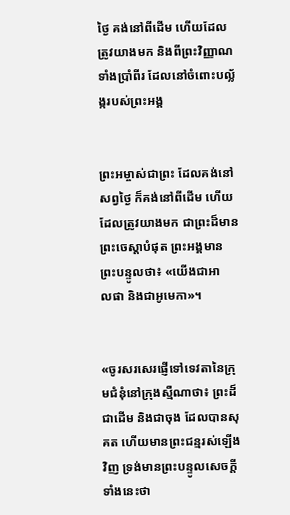ថ្ងៃ គង់នៅពីដើម ហើយដែលត្រូវយាងមក និងពីព្រះ‌វិញ្ញាណទាំងប្រាំពីរ ដែលនៅចំពោះបល្ល័ង្ករបស់ព្រះ‌អង្គ


ព្រះ‌អម្ចាស់ជាព្រះ ដែលគង់នៅសព្វថ្ងៃ ក៏គង់នៅពីដើម ហើយដែលត្រូវយាងមក ជាព្រះដ៏មានព្រះ‌ចេស្តាបំផុត ព្រះ‌អង្គមានព្រះ‌បន្ទូលថា៖ «យើងជាអាល‌ផា និងជាអូមេ‌កា»។


«ចូរសរសេរផ្ញើទៅទេវតានៃក្រុមជំនុំនៅក្រុងស្មឺ‌ណាថា៖ ព្រះដ៏ជាដើម និងជាចុង ដែលបានសុគត ហើយមានព្រះ‌ជន្មរស់ឡើងវិញ ទ្រង់មានព្រះ‌បន្ទូលសេចក្ដីទាំងនេះថា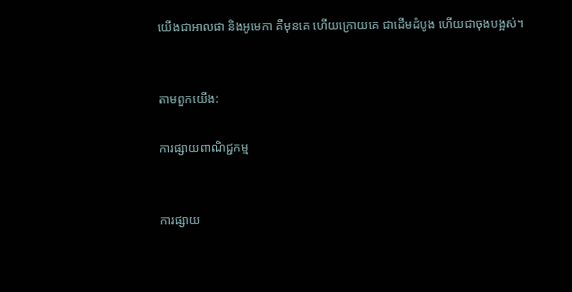យើងជាអាល‌ផា និងអូ‌មេកា គឺមុនគេ ហើយក្រោយគេ ជាដើមដំបូង ហើយជាចុងបង្អស់។


តាមពួកយើង:

ការផ្សាយពាណិជ្ជកម្ម


ការផ្សាយ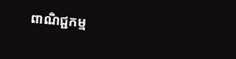ពាណិជ្ជកម្ម